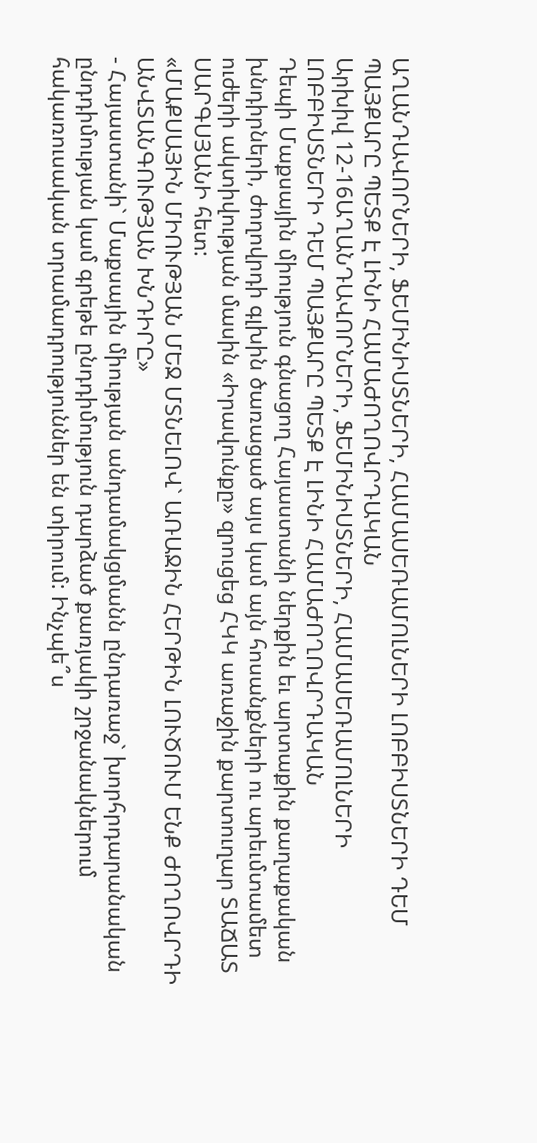ԱՂԱՆԴԱՎՈՐՆԵՐԻ, ՖԵՄԻՆԻՍՏՆԵՐԻ, ՀԱՄԱՍԵՌԱՄՈԼՆԵՐԻ ԼՈԲԲԻՍՏՆԵՐԻ ԴԵՄ ՊԱՅՔԱՐԸ ՊԵՏՔ Է ԼԻՆԻ ՀԱՄԱԺՈՂՈՎՐԴԱԿԱՆ
Արխիվ 12-16ԱՂԱՆԴԱՎՈՐՆԵՐԻ, ՖԵՄԻՆԻՍՏՆԵՐԻ, ՀԱՄԱՍԵՌԱՄՈԼՆԵՐԻ ԼՈԲԲԻՍՏՆԵՐԻ ԴԵՄ ՊԱՅՔԱՐԸ ՊԵՏՔ Է ԼԻՆԻ ՀԱՄԱԺՈՂՈՎՐԴԱԿԱՆ
Դեպի Մաքսային միություն գնացող Հայաստանի ներքին եւ արտաքին քաղաքական խնդիրների, ժողովրդի գլխին ծառացած այս կամ այն հոսանքների ու արեւմտամետ ուժերի ակտիվության մասին «Իրավունքը» զրուցեց ՀԿԿ առաջին քարտուղար ՏԱՃԱՏ ՍԱՐԳՍՅԱՆԻ հետ:
«ՄԱՔՍԱՅԻՆ ՄԻՈՒԹՅԱՆ ՄԵՋ ՄՏՆԵԼՈՎ` ԱՌԱՋԻՆ ՀԵՐԹԻՆ ԼՈՒԾՈՒՄ ԵՆՔ ԺՈՂՈՎՐԴԻ ԱՆՎՏԱՆԳՈՒԹՅԱՆ ԽՆԴԻՐԸ»
- Հայաստանի` Մաքսային միության անդամակցմանն ընդառաջ` խորհրդարանական ընդդիմության կամ գրեթե ընդդիմություն դարձած քառյակի շրջանակներում հակառուսական տրամադրություններ են տիրում: Ինչպե՞ս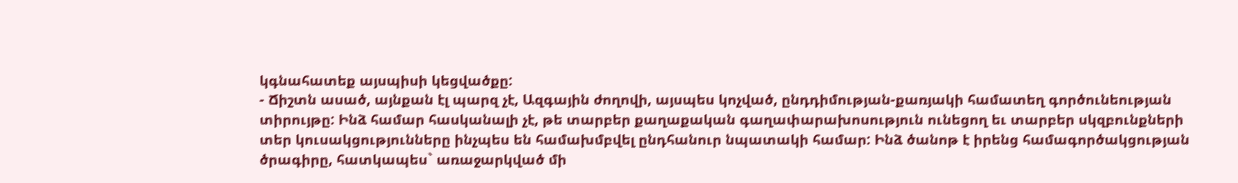կգնահատեք այսպիսի կեցվածքը:
- Ճիշտն ասած, այնքան էլ պարզ չէ, Ազգային ժողովի, այսպես կոչված, ընդդիմության-քառյակի համատեղ գործունեության տիրույթը: Ինձ համար հասկանալի չէ, թե տարբեր քաղաքական գաղափարախոսություն ունեցող եւ տարբեր սկզբունքների տեր կուսակցությունները ինչպես են համախմբվել ընդհանուր նպատակի համար: Ինձ ծանոթ է իրենց համագործակցության ծրագիրը, հատկապես` առաջարկված մի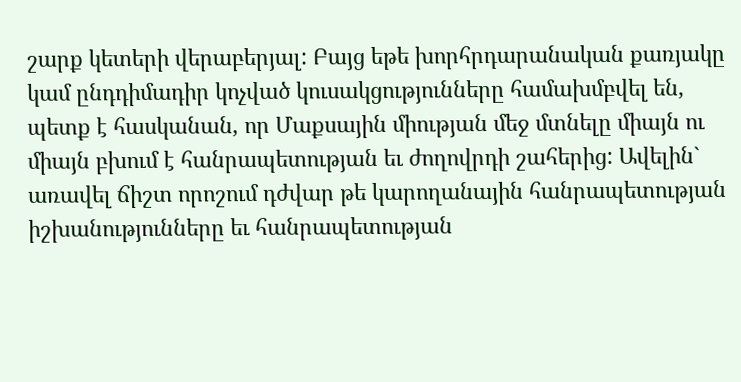շարք կետերի վերաբերյալ: Բայց եթե խորհրդարանական քառյակը կամ ընդդիմադիր կոչված կուսակցությունները համախմբվել են, պետք է հասկանան, որ Մաքսային միության մեջ մտնելը միայն ու միայն բխում է հանրապետության եւ ժողովրդի շահերից: Ավելին` առավել ճիշտ որոշում դժվար թե կարողանային հանրապետության իշխանությունները եւ հանրապետության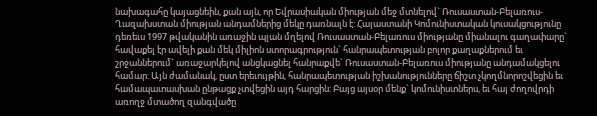նախագահը կայացնեին, քան այն, որ Եվրասիական միության մեջ մտնելով` Ռուսաստան-Բելառուս-Ղազախստան միության անդամներից մեկը դառնալն է: Հայաստանի Կոմունիստական կուսակցությունը դեռեւս 1997 թվականին առաջին պլան մղելով Ռուսաստան-Բելառուս միությանը միանալու գաղափարը` հավաքել էր ավելի քան մեկ միլիոն ստորագրություն` հանրապետության բոլոր քաղաքներում եւ շրջաններում` առաջարկելով անցկացնել հանրաքվե` Ռուսաստան-Բելառուս միությանը անդամակցելու համար: Այն ժամանակ, ըստ երեւույթին, հանրապետության իշխանությունները ճիշտ չկողմնորոշվեցին եւ համապատասխան ընթացք չտվեցին այդ հարցին: Բայց այսօր մենք` կոմունիստներս, եւ հայ ժողովրդի առողջ մտածող զանգվածը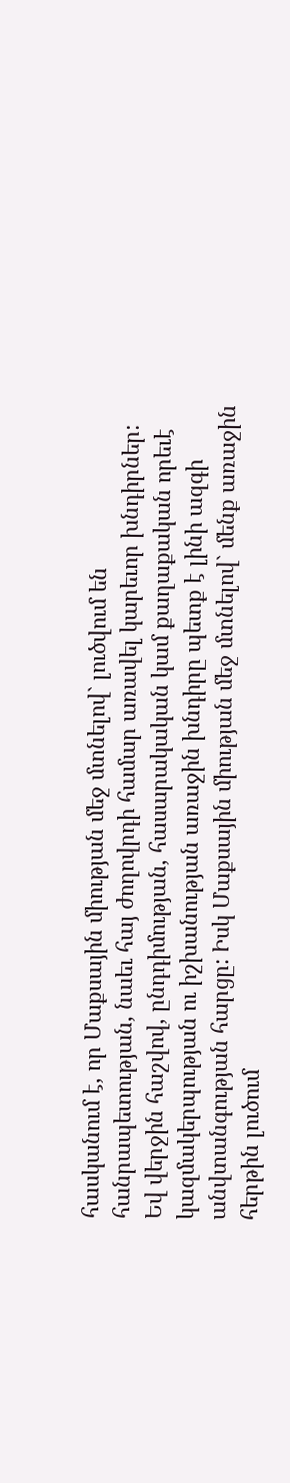հասկանում է, որ Մաքսային միության մեջ մտնելով` լուծվում են հանրապետության, նաեւ հայ ժողովրդի համար առավել կարեւոր խնդիրներ: Եվ վերջին հաշվով, ընդդիմության, հասարակական կամ քաղաքական որեւէ կազմակերպության ու իշխանության առաջին խնդիրը պետք է լինի ազգի անվտանգության հարցը: Իսկ Մաքսային միության մեջ մտնելով` մենք առաջին հերթին լուծում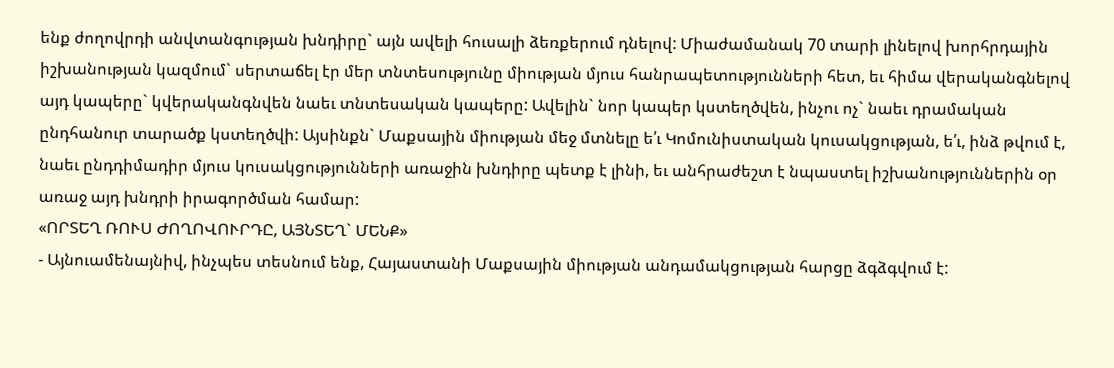ենք ժողովրդի անվտանգության խնդիրը` այն ավելի հուսալի ձեռքերում դնելով: Միաժամանակ 70 տարի լինելով խորհրդային իշխանության կազմում` սերտաճել էր մեր տնտեսությունը միության մյուս հանրապետությունների հետ, եւ հիմա վերականգնելով այդ կապերը` կվերականգնվեն նաեւ տնտեսական կապերը: Ավելին` նոր կապեր կստեղծվեն, ինչու ոչ` նաեւ դրամական ընդհանուր տարածք կստեղծվի: Այսինքն` Մաքսային միության մեջ մտնելը ե՛ւ Կոմունիստական կուսակցության, ե՛ւ, ինձ թվում է, նաեւ ընդդիմադիր մյուս կուսակցությունների առաջին խնդիրը պետք է լինի, եւ անհրաժեշտ է նպաստել իշխանություններին օր առաջ այդ խնդրի իրագործման համար:
«ՈՐՏԵՂ ՌՈՒՍ ԺՈՂՈՎՈՒՐԴԸ, ԱՅՆՏԵՂ` ՄԵՆՔ»
- Այնուամենայնիվ, ինչպես տեսնում ենք, Հայաստանի Մաքսային միության անդամակցության հարցը ձգձգվում է: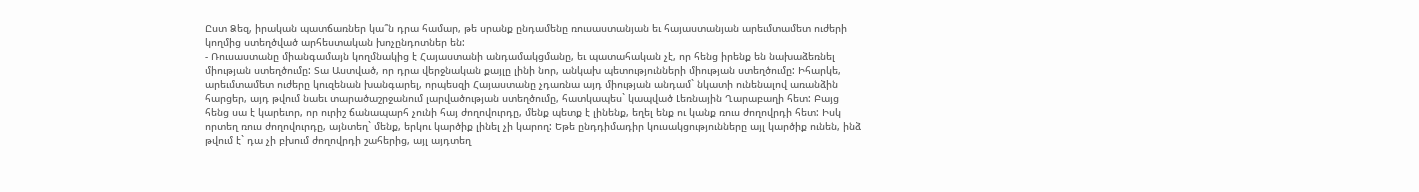Ըստ Ձեզ, իրական պատճառներ կա՞ն դրա համար, թե սրանք ընդամենը ռուսաստանյան եւ հայաստանյան արեւմտամետ ուժերի կողմից ստեղծված արհեստական խոչընդոտներ են:
- Ռուսաստանը միանգամայն կողմնակից է Հայաստանի անդամակցմանը, եւ պատահական չէ, որ հենց իրենք են նախաձեռնել միության ստեղծումը: Տա Աստված, որ դրա վերջնական քայլը լինի նոր, անկախ պետությունների միության ստեղծումը: Իհարկե, արեւմտամետ ուժերը կուզենան խանգարել, որպեսզի Հայաստանը չդառնա այդ միության անդամ` նկատի ունենալով առանձին հարցեր, այդ թվում նաեւ տարածաշրջանում լարվածության ստեղծումը, հատկապես` կապված Լեռնային Ղարաբաղի հետ: Բայց հենց սա է կարեւոր, որ ուրիշ ճանապարհ չունի հայ ժողովուրդը, մենք պետք է լինենք, եղել ենք ու կանք ռուս ժողովրդի հետ: Իսկ որտեղ ռուս ժողովուրդը, այնտեղ` մենք, երկու կարծիք լինել չի կարող: Եթե ընդդիմադիր կուսակցությունները այլ կարծիք ունեն, ինձ թվում է` դա չի բխում ժողովրդի շահերից, այլ այդտեղ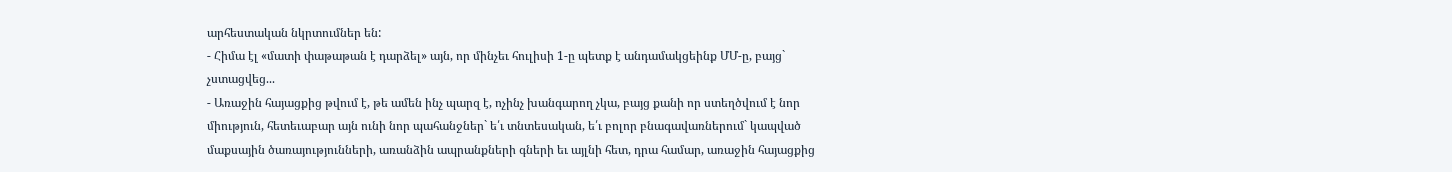արհեստական նկրտումներ են:
- Հիմա էլ «մատի փաթաթան է դարձել» այն, որ մինչեւ հուլիսի 1-ը պետք է անդամակցեինք ՄՄ-ը, բայց` չստացվեց...
- Առաջին հայացքից թվում է, թե ամեն ինչ պարզ է, ոչինչ խանգարող չկա, բայց քանի որ ստեղծվում է նոր միություն, հետեւաբար այն ունի նոր պահանջներ` ե՛ւ տնտեսական, ե՛ւ բոլոր բնագավառներում` կապված մաքսային ծառայությունների, առանձին ապրանքների գների եւ այլնի հետ, դրա համար, առաջին հայացքից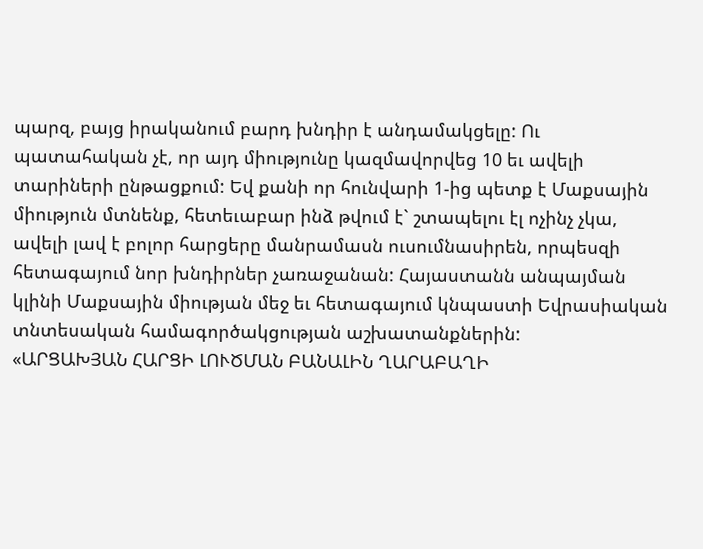պարզ, բայց իրականում բարդ խնդիր է անդամակցելը: Ու պատահական չէ, որ այդ միությունը կազմավորվեց 10 եւ ավելի տարիների ընթացքում: Եվ քանի որ հունվարի 1-ից պետք է Մաքսային միություն մտնենք, հետեւաբար ինձ թվում է` շտապելու էլ ոչինչ չկա, ավելի լավ է բոլոր հարցերը մանրամասն ուսումնասիրեն, որպեսզի հետագայում նոր խնդիրներ չառաջանան: Հայաստանն անպայման կլինի Մաքսային միության մեջ եւ հետագայում կնպաստի Եվրասիական տնտեսական համագործակցության աշխատանքներին:
«ԱՐՑԱԽՅԱՆ ՀԱՐՑԻ ԼՈՒԾՄԱՆ ԲԱՆԱԼԻՆ ՂԱՐԱԲԱՂԻ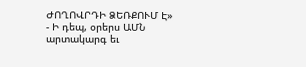ԺՈՂՈՎՐԴԻ ՁԵՌՔՈՒՄ Է»
- Ի դեպ, օրերս ԱՄՆ արտակարգ եւ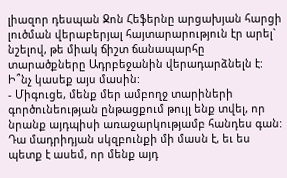լիազոր դեսպան Ջոն Հեֆերնը արցախյան հարցի լուծման վերաբերյալ հայտարարություն էր արել` նշելով, թե միակ ճիշտ ճանապարհը տարածքները Ադրբեջանին վերադարձնելն է: Ի՞նչ կասեք այս մասին:
- Միգուցե, մենք մեր ամբողջ տարիների գործունեության ընթացքում թույլ ենք տվել, որ նրանք այդպիսի առաջարկությամբ հանդես գան: Դա մադրիդյան սկզբունքի մի մասն է, եւ ես պետք է ասեմ, որ մենք այդ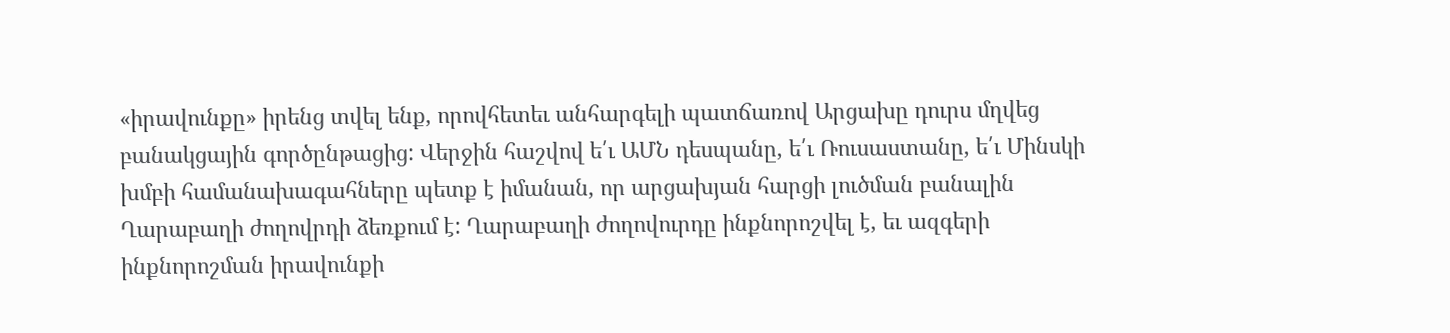«իրավունքը» իրենց տվել ենք, որովհետեւ անհարգելի պատճառով Արցախը դուրս մղվեց բանակցային գործընթացից: Վերջին հաշվով ե՛ւ ԱՄՆ դեսպանը, ե՛ւ Ռուսաստանը, ե՛ւ Մինսկի խմբի համանախագահները պետք է իմանան, որ արցախյան հարցի լուծման բանալին Ղարաբաղի ժողովրդի ձեռքում է: Ղարաբաղի ժողովուրդը ինքնորոշվել է, եւ ազգերի ինքնորոշման իրավունքի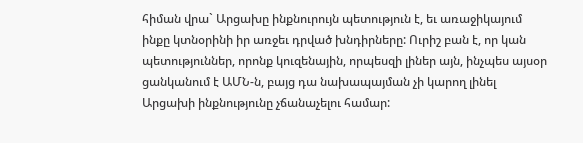հիման վրա` Արցախը ինքնուրույն պետություն է, եւ առաջիկայում ինքը կտնօրինի իր առջեւ դրված խնդիրները: Ուրիշ բան է, որ կան պետություններ, որոնք կուզենային, որպեսզի լիներ այն, ինչպես այսօր ցանկանում է ԱՄՆ-ն, բայց դա նախապայման չի կարող լինել Արցախի ինքնությունը չճանաչելու համար: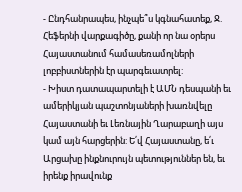- Ընդհանրապես, ինչպե՞ս կգնահատեք, Ջ. Հեֆերնի վարքագիծը, քանի որ նա օրերս Հայաստանում համասեռամոլների լոբբիստներին էր պարգեւատրել:
- Խիստ դատապարտելի է ԱՄՆ դեսպանի եւ ամերիկյան պաշտոնյաների խառնվելը Հայաստանի եւ Լեռնային Ղարաբաղի այս կամ այն հարցերին: Ե՛վ Հայաստանը, ե՛ւ Արցախը ինքնուրույն պետություններ են, եւ իրենք իրավունք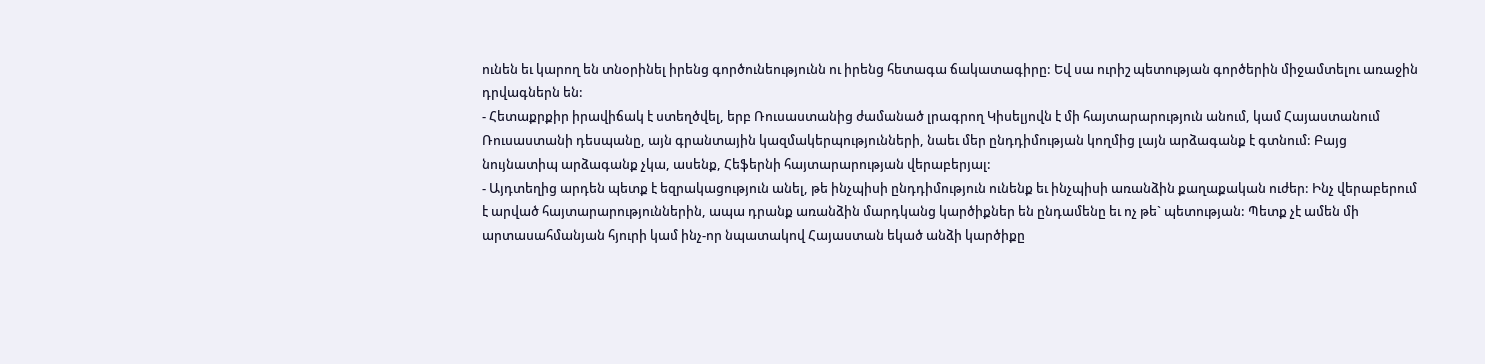ունեն եւ կարող են տնօրինել իրենց գործունեությունն ու իրենց հետագա ճակատագիրը: Եվ սա ուրիշ պետության գործերին միջամտելու առաջին դրվագներն են:
- Հետաքրքիր իրավիճակ է ստեղծվել, երբ Ռուսաստանից ժամանած լրագրող Կիսելյովն է մի հայտարարություն անում, կամ Հայաստանում Ռուսաստանի դեսպանը, այն գրանտային կազմակերպությունների, նաեւ մեր ընդդիմության կողմից լայն արձագանք է գտնում: Բայց նույնատիպ արձագանք չկա, ասենք, Հեֆերնի հայտարարության վերաբերյալ:
- Այդտեղից արդեն պետք է եզրակացություն անել, թե ինչպիսի ընդդիմություն ունենք եւ ինչպիսի առանձին քաղաքական ուժեր: Ինչ վերաբերում է արված հայտարարություններին, ապա դրանք առանձին մարդկանց կարծիքներ են ընդամենը եւ ոչ թե` պետության: Պետք չէ ամեն մի արտասահմանյան հյուրի կամ ինչ-որ նպատակով Հայաստան եկած անձի կարծիքը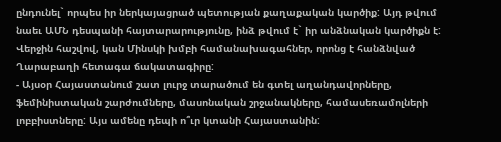ընդունել` որպես իր ներկայացրած պետության քաղաքական կարծիք: Այդ թվում նաեւ ԱՄՆ դեսպանի հայտարարությունը, ինձ թվում է` իր անձնական կարծիքն է: Վերջին հաշվով, կան Մինսկի խմբի համանախագահներ, որոնց է հանձնված Ղարաբաղի հետագա ճակատագիրը:
- Այսօր Հայաստանում շատ լուրջ տարածում են գտել աղանդավորները, ֆեմինիստական շարժումները, մասոնական շրջանակները, համասեռամոլների լոբբիստները: Այս ամենը դեպի ո՞ւր կտանի Հայաստանին: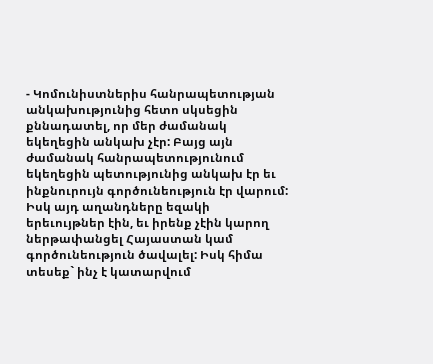- Կոմունիստներիս հանրապետության անկախությունից հետո սկսեցին քննադատել, որ մեր ժամանակ եկեղեցին անկախ չէր: Բայց այն ժամանակ հանրապետությունում եկեղեցին պետությունից անկախ էր եւ ինքնուրույն գործունեություն էր վարում: Իսկ այդ աղանդները եզակի երեւույթներ էին, եւ իրենք չէին կարող ներթափանցել Հայաստան կամ գործունեություն ծավալել: Իսկ հիմա տեսեք` ինչ է կատարվում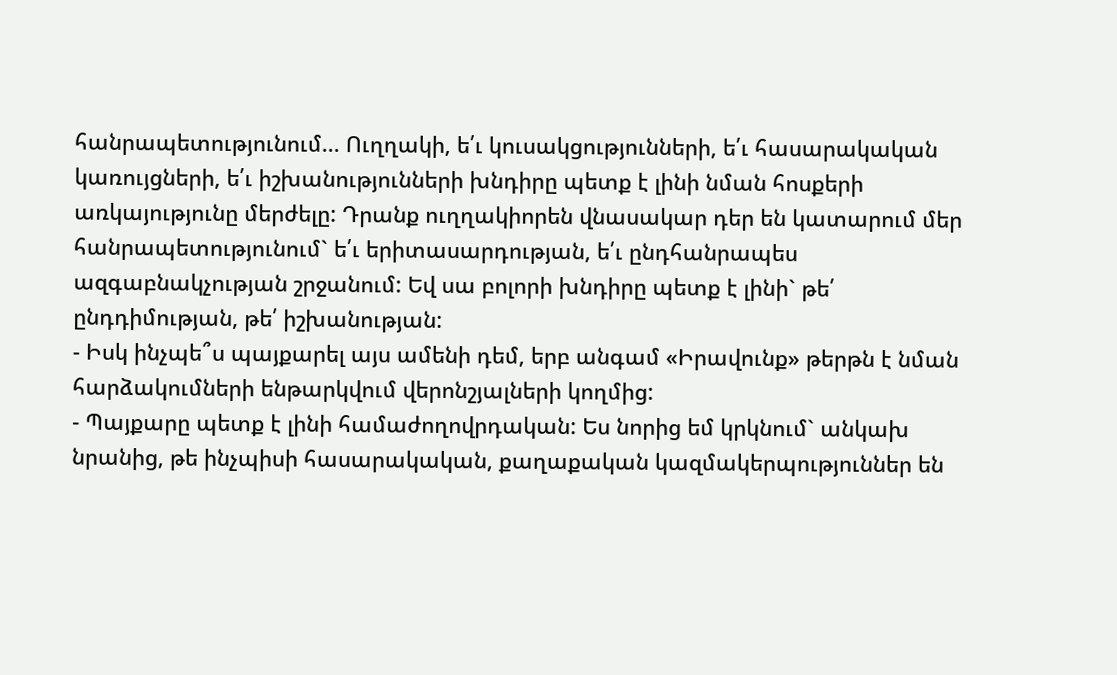հանրապետությունում... Ուղղակի, ե՛ւ կուսակցությունների, ե՛ւ հասարակական կառույցների, ե՛ւ իշխանությունների խնդիրը պետք է լինի նման հոսքերի առկայությունը մերժելը: Դրանք ուղղակիորեն վնասակար դեր են կատարում մեր հանրապետությունում` ե՛ւ երիտասարդության, ե՛ւ ընդհանրապես ազգաբնակչության շրջանում: Եվ սա բոլորի խնդիրը պետք է լինի` թե՛ ընդդիմության, թե՛ իշխանության:
- Իսկ ինչպե՞ս պայքարել այս ամենի դեմ, երբ անգամ «Իրավունք» թերթն է նման հարձակումների ենթարկվում վերոնշյալների կողմից:
- Պայքարը պետք է լինի համաժողովրդական: Ես նորից եմ կրկնում` անկախ նրանից, թե ինչպիսի հասարակական, քաղաքական կազմակերպություններ են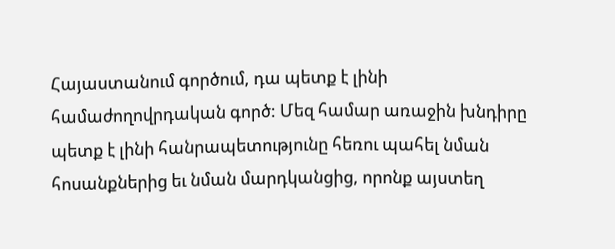Հայաստանում գործում, դա պետք է լինի համաժողովրդական գործ: Մեզ համար առաջին խնդիրը պետք է լինի հանրապետությունը հեռու պահել նման հոսանքներից եւ նման մարդկանցից, որոնք այստեղ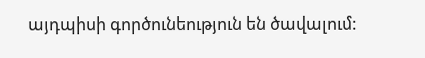այդպիսի գործունեություն են ծավալում: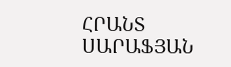ՀՐԱՆՏ ՍԱՐԱՖՅԱՆ